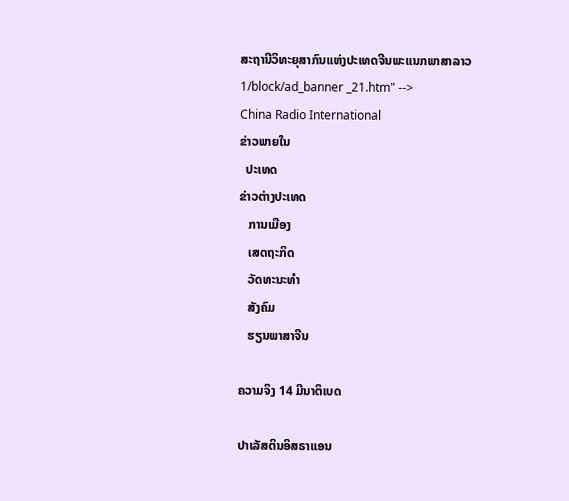ສະຖານີວິທະຍຸສາກົນແຫ່ງປະເທດຈີນພະແນກພາສາລາວ
1/block/ad_banner _21.htm" -->
China Radio International
ຂ່າວພາຍໃນ
  ປະເທດ
ຂ່າວຕ່າງປະເທດ
   ການເມືອງ
   ເສດຖະກິດ
   ວັດທະນະທຳ
   ສັງຄົມ
   ຮຽນພາສາຈີນ

ຄວາມຈິງ 14 ມີນາຕິເບດ

ປາເລັສຕິນອິສຣາແອນ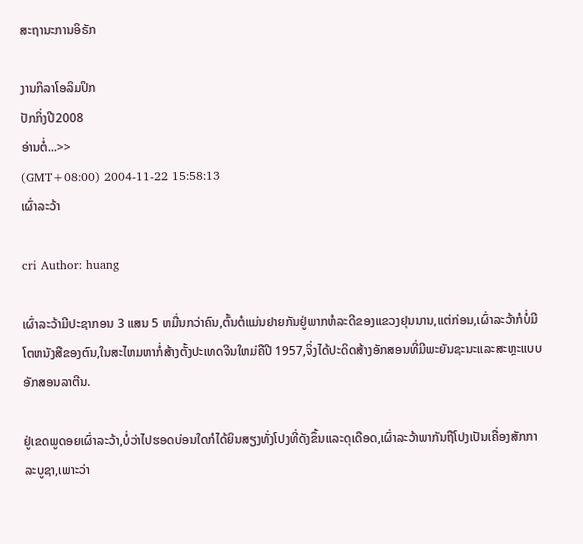ສະຖານະການອິຣັກ

ງານກິລາໂອລິມປິກ
ປັກກິ່ງປີ2008
ອ່ານຕໍ່...>>
(GMT+08:00) 2004-11-22 15:58:13
ເຜົ່າລະວ້າ

cri Author: huang

ເຜົ່າລະວ້າມີປະຊາກອນ 3 ແສນ 5 ຫມື່ນກວ່າຄົນ,ຕົ້ນຕໍແມ່ນຢາຍກັນຢູ່ພາກຫໍລະດີຂອງແຂວງຢຸນນານ,ແຕ່ກ່ອນ,ເຜົ່າລະວ້າກໍບໍ່ມີໂຕຫນັງສືຂອງຕົນ,ໃນສະໄຫມຫາກໍ່ສ້າງຕັ້ງປະເທດຈີນໃຫມ່ຄືປີ 1957,ຈິ່ງໄດ້ປະດິດສ້າງອັກສອນທີ່ມີພະຍັນຊະນະແລະສະຫຼະແບບອັກສອນລາຕີນ.

ຢູ່ເຂດພູດອຍເຜົ່າລະວ້າ,ບໍ່ວ່າໄປຮອດບ່ອນໃດກໍໄດ້ຍິນສຽງທັ່ງໂປງທີ່ດັງຂຶ້ນແລະດຸເດືອດ,ເຜົ່າລະວ້າພາກັນຖືໂປງເປັນເຄື່ອງສັກກາລະບູຊາ,ເພາະວ່າ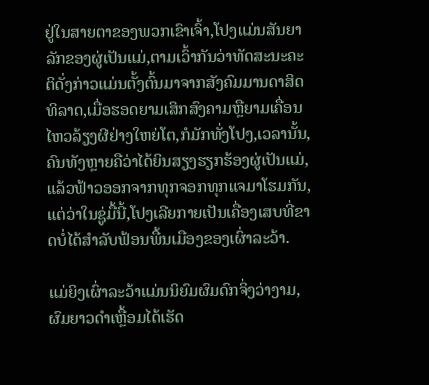ຢູ່ໃນສາຍຕາຂອງພວກເຂົາເຈົ້າ,ໂປງແມ່ນສັນຍາລັກຂອງຜູ່ເປັນແມ່,ຕາມເວົ້າກັນວ່າທັດສະນະຄະຕິດັ່ງກ່າວແມ່ນຕັ້ງຕົ້ນມາຈາກສັງຄົມມານດາສິດທິລາດ,ເມື່ອຮອດຍາມເສິກສົງຄາມຫຼືຍາມເຄື່ອນໄຫວລ້ຽງຜີຢ່າງໃຫຍ່ໂຕ,ກໍມັກທັ່ງໂປງ,ເວລານັ້ນ,ຄົນທັງຫຼາຍຄືວ່າໄດ້ຍິນສຽງຮຽກຮ້ອງຜູ່ເປັນແມ່,ແລ້ວຟ້າວອອກຈາກທຸກຈອກທຸກແຈມາໂຮມກັນ,ແຕ່ວ່າໃນຊູ່ມື້ນີ້,ໂປງເລີຍກາຍເປັນເຄື່ອງເສບທີ່ຂາດບໍ່ໄດ້ສຳລັບຟ້ອນພື້ນເມືອງຂອງເຜົ່າລະວ້າ.

ແມ່ຍິງເຜົ່າລະວ້າແມ່ນນິຍົມຜົມດົກຈິ່ງວ່າງາມ,ຜົມຍາວດຳເຫຼື້ອມໄດ້ເຮັດ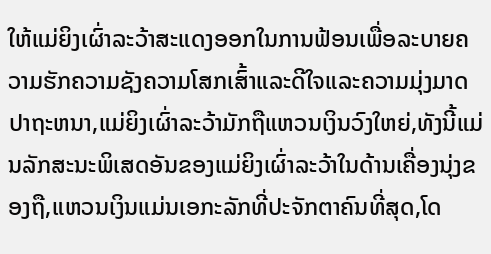ໃຫ້ແມ່ຍິງເຜົ່າລະວ້າສະແດງອອກໃນການຟ້ອນເພື່ອລະບາຍຄວາມຮັກຄວາມຊັງຄວາມໂສກເສົ້າແລະດີໃຈແລະຄວາມມຸ່ງມາດປາຖະຫນາ,ແມ່ຍິງເຜົ່າລະວ້າມັກຖືແຫວນເງິນວົງໃຫຍ່,ທັງນີ້ແມ່ນລັກສະນະພິເສດອັນຂອງແມ່ຍິງເຜົ່າລະວ້າໃນດ້ານເຄື່ອງນຸ່ງຂອງຖື,ແຫວນເງິນແມ່ນເອກະລັກທີ່ປະຈັກຕາຄົນທີ່ສຸດ,ໂດ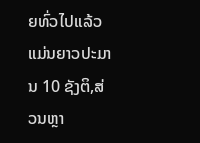ຍທົ່ວໄປແລ້ວແມ່ນຍາວປະມານ 10 ຊັງຕິ,ສ່ວນຫຼາ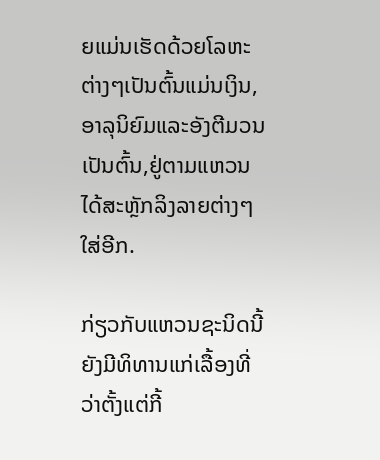ຍແມ່ນເຮັດດ້ວຍໂລຫະຕ່າງໆເປັນຕົ້ນແມ່ນເງິນ,ອາລຸນິຍົມແລະອັງຕີມວນເປັນຕົ້ນ,ຢູ່ຕາມແຫວນໄດ້ສະຫຼັກລິງລາຍຕ່າງໆໃສ່ອີກ.

ກ່ຽວກັບແຫວນຊະນິດນີ້ຍັງມີທິທານແກ່ເລື້ອງທີ່ວ່າຕັ້ງແຕ່ກີ້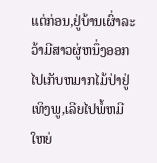ແຕ່ກ່ອນ,ຢູ່ບ້ານເຜົ່າລະວ້າມີສາວຜູ່ຫນຶ່ງອອກໄປເກັບຫມາກໄມ້ປ່າຢູ່ເທິງພູ,ເລີຍໄປພໍ້ຫມີໃຫຍ່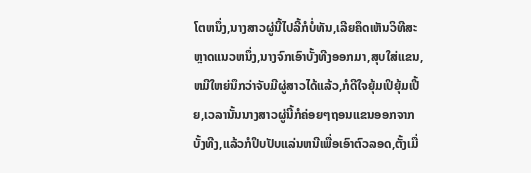ໂຕຫນຶ່ງ,ນາງສາວຜູ່ນີ້ໄປລີ້ກໍບໍ່ທັນ,ເລີຍຄຶດເຫັນວິທີສະຫຼາດແນວຫນຶ່ງ,ນາງຈົກເອົາບັ້ງທີງອອກມາ,ສຸບໃສ່ແຂນ,ຫມີໃຫຍ່ນຶກວ່າຈັບມີຜູ່ສາວໄດ້ແລ້ວ,ກໍດີໃຈຍຸ້ມເປິຍຸ້ມເປີ້ຍ,ເວລານັ້ນນາງສາວຜູ່ນີ້ກໍຄ່ອຍໆຖອນແຂນອອກຈາກບັ້ງທີງ,ແລ້ວກໍປຶບປັບແລ່ນຫນີເພື່ອເອົາຕົວລອດ,ຕັ້ງເມື່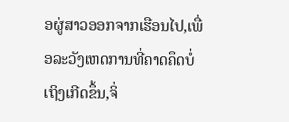ອຜູ່ສາວອອກຈາກເຮືອນໄປ,ເພື່ອລະວັງເຫດການທີ່ຄາດຄຶດບໍ່ເຖິງເກີດຂຶ້ນ,ຈິ່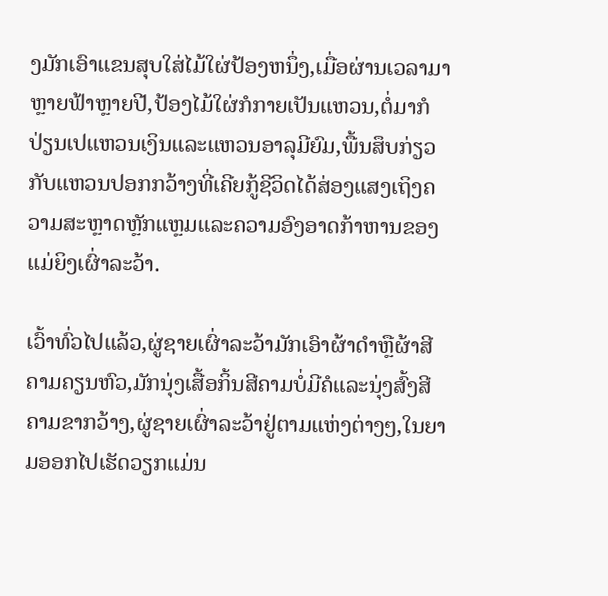ງມັກເອົາແຂນສຸບໃສ່ໄມ້ໃຜ່ປ້ອງຫນຶ່ງ,ເມື່ອຜ່ານເວລາມາຫຼາຍຟ້າຫຼາຍປີ,ປ້ອງໄມ້ໃຜ່ກໍກາຍເປັນແຫວນ,ຕໍ່ມາກໍປ່ຽນເປແຫວນເງິນແລະແຫວນອາລຸມີຍົມ,ພື້ນສຶບກ່ຽວກັບແຫວນປອກກວ້າງທີ່ເຄີຍກູ້ຊີວິດໄດ້ສ່ອງແສງເຖິງຄວາມສະຫຼາດຫຼັກແຫຼມແລະຄວາມອົງອາດກ້າຫານຂອງແມ່ຍິງເຜົ່າລະວ້າ.

ເວົ້າທົ່ວໄປແລ້ວ,ຜູ່ຊາຍເຜົ່າລະວ້າມັກເອົາຜ້າດຳຫຼືຜ້າສີຄາມຄຽນຫົວ,ມັກນຸ່ງເສື້ອກິ້ນສີຄາມບໍ່ມີຄໍແລະນຸ່ງສົ້ງສີຄາມຂາກວ້າງ,ຜູ່ຊາຍເຜົ່າລະວ້າຢູ່ຕາມແຫ່ງຕ່າງໆ,ໃນຍາມອອກໄປເຮັດວຽກແມ່ນ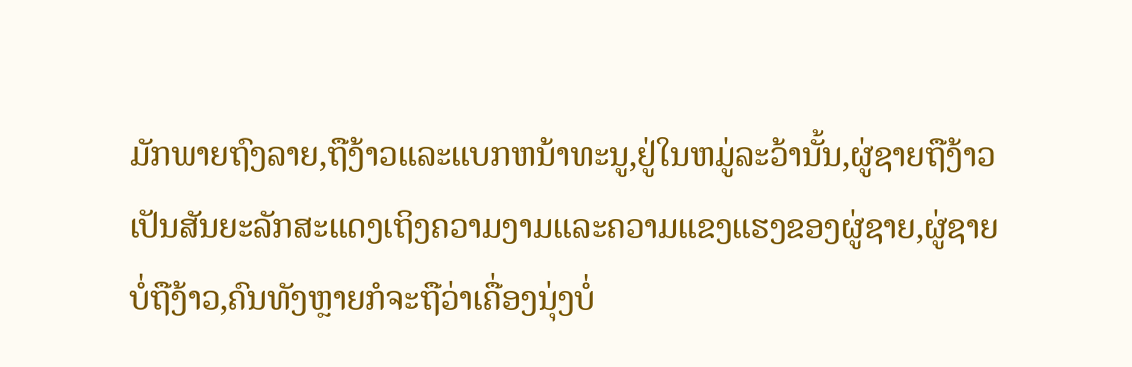ມັກພາຍຖົງລາຍ,ຖືງ້າວແລະແບກຫນ້າທະນູ,ຢູ່ໃນຫມູ່ລະວ້ານັ້ນ,ຜູ່ຊາຍຖືງ້າວເປັນສັນຍະລັກສະແດງເຖິງຄວາມງາມແລະຄວາມແຂງແຮງຂອງຜູ່ຊາຍ,ຜູ່ຊາຍບໍ່ຖືງ້າວ,ຄົນທັງຫຼາຍກໍຈະຖືວ່າເຄື່ອງນຸ່ງບໍ່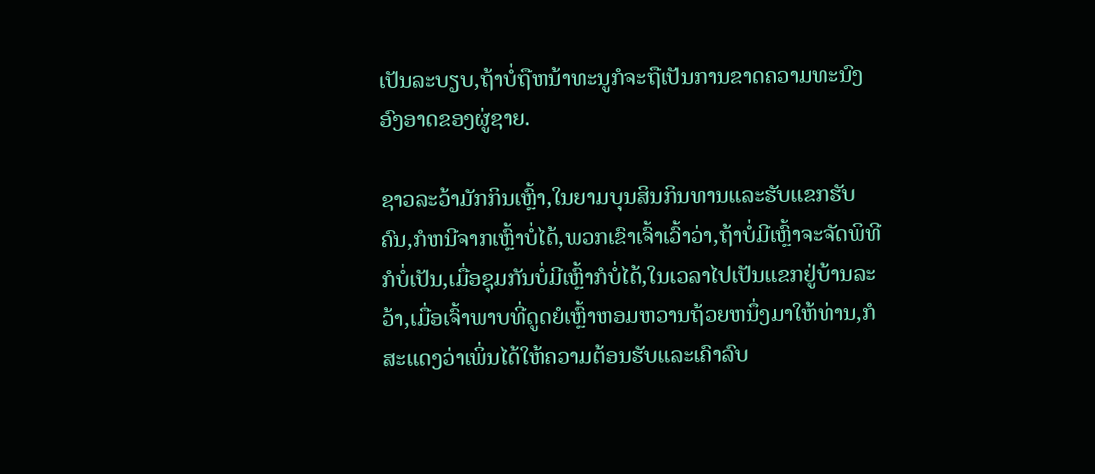ເປັນລະບຽບ,ຖ້າບໍ່ຖືຫນ້າທະນູກໍຈະຖືເປັນການຂາດຄວາມທະນົງອົງອາດຂອງຜູ່ຊາຍ.

ຊາວລະວ້າມັກກິນເຫຼົ້າ,ໃນຍາມບຸນສິນກິນທານແລະຮັບແຂກຮັບຄົນ,ກໍຫນີຈາກເຫຼົ້າບໍ່ໄດ້,ພວກເຂົາເຈົ້າເວົ້າວ່າ,ຖ້າບໍ່ມີເຫຼົ້າຈະຈັດພິທີກໍບໍ່ເປັນ,ເມື່ອຊຸມກັນບໍ່ມີເຫຼົ້າກໍບໍ່ໄດ້,ໃນເວລາໄປເປັນແຂກຢູ່ບ້ານລະວ້າ,ເມື່ອເຈົ້າພາບທີ່ດູດຍໍເຫຼົ້າຫອມຫວານຖ້ວຍຫນຶ່ງມາໃຫ້ທ່ານ,ກໍສະແດງວ່າເພິ່ນໄດ້ໃຫ້ຄວາມຕ້ອນຮັບແລະເຄົາລົບ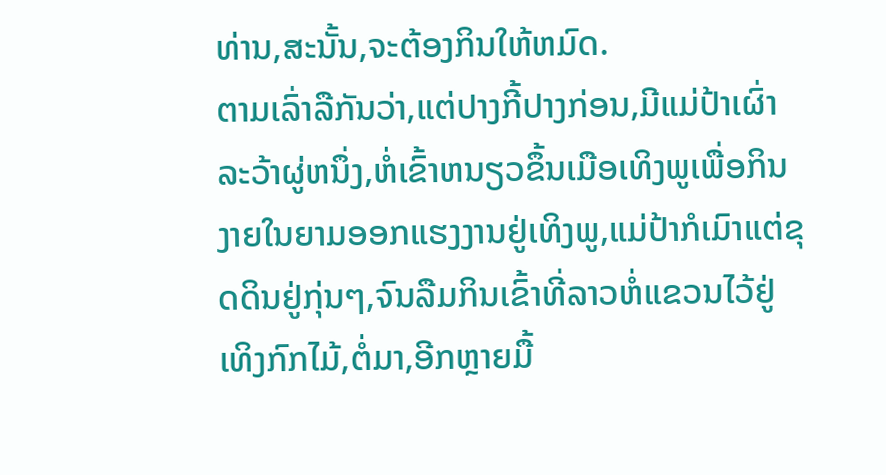ທ່ານ,ສະນັ້ນ,ຈະຕ້ອງກິນໃຫ້ຫມົດ.
ຕາມເລົ່າລືກັນວ່າ,ແຕ່ປາງກີ້ປາງກ່ອນ,ມີແມ່ປ້າເຜົ່າລະວ້າຜູ່ຫນຶ່ງ,ຫໍ່ເຂົ້າຫນຽວຂຶ້ນເມືອເທິງພູເພື່ອກິນງາຍໃນຍາມອອກແຮງງານຢູ່ເທິງພູ,ແມ່ປ້າກໍເມົາແຕ່ຂຸດດິນຢູ່ກຸ່ນໆ,ຈົນລືມກິນເຂົ້າທີ່ລາວຫໍ່ແຂວນໄວ້ຢູ່ເທິງກົກໄມ້,ຕໍ່ມາ,ອີກຫຼາຍມື້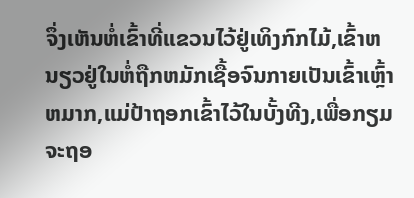ຈຶ່ງເຫັນຫໍ່ເຂົ້າທີ່ແຂວນໄວ້ຢູ່ເທິງກົກໄມ້,ເຂົ້າຫນຽວຢູ່ໃນຫໍ່ຖືກຫມັກເຊື້ອຈົນກາຍເປັນເຂົ້າເຫຼົ້າຫມາກ,ແມ່ປ້າຖອກເຂົ້າໄວ້ໃນບັ້ງທີງ,ເພື່ອກຽມຈະຖອ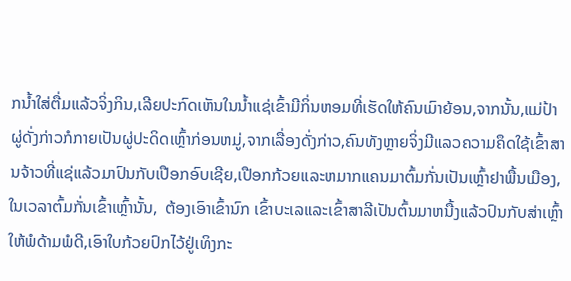ກນ້ຳໃສ່ຕື່ມແລ້ວຈິ່ງກິນ,ເລີຍປະກົດເຫັນໃນນ້ຳແຊ່ເຂົ້າມີກິ່ນຫອມທີ່ເຮັດໃຫ້ຄົນເມົາຍ້ອນ,ຈາກນັ້ນ,ແມ່ປ້າຜູ່ດັ່ງກ່າວກໍກາຍເປັນຜູ່ປະດິດເຫຼົ້າກ່ອນຫມູ່,ຈາກເລື່ອງດັ່ງກ່າວ,ຄົນທັງຫຼາຍຈິ່ງມີແລວຄວາມຄຶດໃຊ້ເຂົ້າສານຈ້າວທີ່ແຊ່ແລ້ວມາປົນກັບເປືອກອົບເຊີຍ,ເປືອກກ້ວຍແລະຫມາກແຄນມາຕົ້ມກັ່ນເປັນເຫຼົ້າຢາພື້ນເມືອງ,ໃນເວລາຕົ້ມກັ່ນເຂົ້າເຫຼົ້ານັ້ນ,  ຕ້ອງເອົາເຂົ້ານົກ ເຂົ້າບະເລແລະເຂົ້າສາລີເປັນຕົ້ນມາຫນື້ງແລ້ວປົນກັບສ່າເຫຼົ້າໃຫ້ພໍດ້າມພໍດີ,ເອົາໃບກ້ວຍປົກໄວ້ຢູ່ເທິງກະ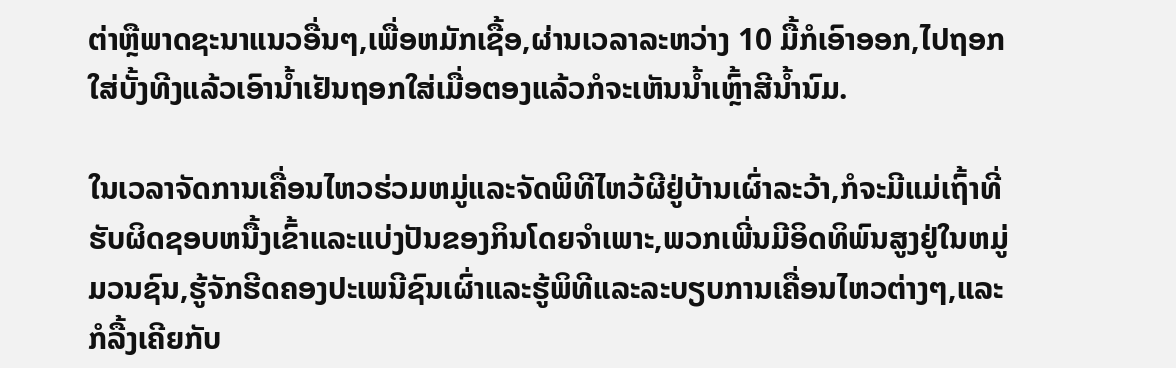ຕ່າຫຼືພາດຊະນາແນວອື່ນໆ,ເພື່ອຫມັກເຊື້ອ,ຜ່ານເວລາລະຫວ່າງ 10 ມື້ກໍເອົາອອກ,ໄປຖອກໃສ່ບັ້ງທີງແລ້ວເອົານ້ຳເຢັນຖອກໃສ່ເມື່ອຕອງແລ້ວກໍຈະເຫັນນ້ຳເຫຼົ້າສີນ້ຳນົມ.

ໃນເວລາຈັດການເຄື່ອນໄຫວຮ່ວມຫມູ່ແລະຈັດພິທີໄຫວ້ຜີຢູ່ບ້ານເຜົ່າລະວ້າ,ກໍຈະມີແມ່ເຖົ້າທີ່ຮັບຜິດຊອບຫນື້ງເຂົ້າແລະແບ່ງປັນຂອງກິນໂດຍຈຳເພາະ,ພວກເພີ່ນມີອິດທິພົນສູງຢູ່ໃນຫມູ່ມວນຊົນ,ຮູ້ຈັກຮີດຄອງປະເພນີຊົນເຜົ່າແລະຮູ້ພິທີແລະລະບຽບການເຄື່ອນໄຫວຕ່າງໆ,ແລະກໍລື້ງເຄີຍກັບ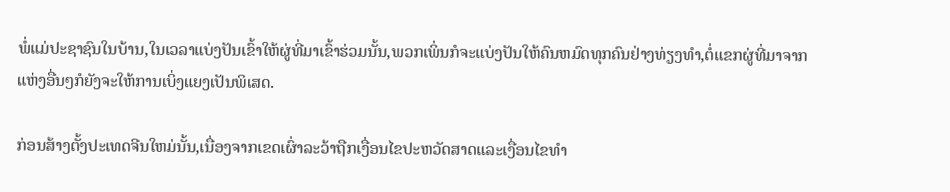ພໍ່ແມ່ປະຊາຊົນໃນບ້ານ,ໃນເວລາແບ່ງປັນເຂົ້າໃຫ້ຜູ່ທີ່ມາເຂົ້າຮ່ວມນັ້ນ,ພວກເພິ່ນກໍຈະແບ່ງປັນໃຫ້ຄົນຫມົດທຸກຄົນຢ່າງທ່ຽງທຳ,ຕໍ່ແຂກຜູ່ທີ່ມາຈາກແຫ່ງອື່ນໆກໍຍັງຈະໃຫ້ການເບິ່ງແຍງເປັນພິເສດ.

ກ່ອນສ້າງຕັ້ງປະເທດຈີນໃຫມ່ນັ້ນ,ເນື່ອງຈາກເຂດເຜົ່າລະວ້າຖືກເງື່ອນໄຂປະຫວັດສາດແລະເງື່ອນໄຂທຳ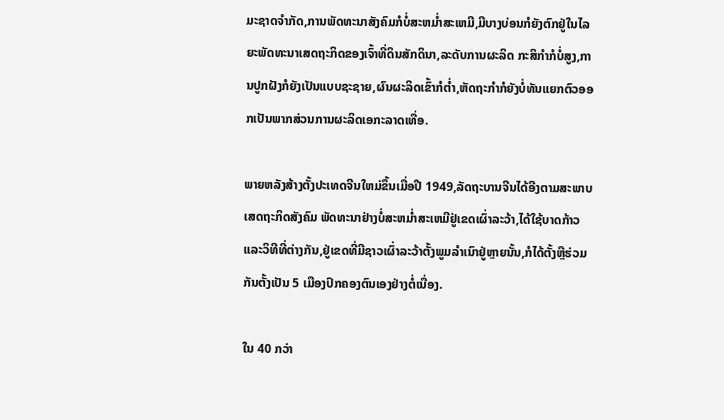ມະຊາດຈຳກັດ,ການພັດທະນາສັງຄົມກໍບໍ່ສະຫມ່ຳສະເຫມີ,ມີບາງບ່ອນກໍຍັງຕົກຢູ່ໃນໄລຍະພັດທະນາເສດຖະກິດຂອງເຈົ້າທີ່ດິນສັກດິນາ,ລະດັບການຜະລິດ ກະສິກຳກໍບໍ່ສູງ,ການປູກຝັງກໍຍັງເປັນແບບຊະຊາຍ,ຜົນຜະລິດເຂົ້າກໍຕ່ຳ,ຫັດຖະກຳກໍຍັງບໍ່ທັນແຍກຕົວອອກເປັນພາກສ່ວນການຜະລິດເອກະລາດເທື່ອ.

ພາຍຫລັງສ້າງຕັ້ງປະເທດຈີນໃຫມ່ຂຶ້ນເມື່ອປີ 1949,ລັດຖະບານຈີນໄດ້ອີງຕາມສະພາບເສດຖະກິດສັງຄົມ ພັດທະນາຢ່າງບໍ່ສະຫມ່ຳສະເຫມີຢູ່ເຂດເຜົ່າລະວ້າ,ໄດ້ໃຊ້ບາດກ້າວແລະວິທີທີ່ຕ່າງກັນ,ຢູ່ເຂດທີ່ມີຊາວເຜົ່າລະວ້າຕັ້ງພູມລຳເນົາຢູ່ຫຼາຍນັ້ນ,ກໍໄດ້ຕັ້ງຫຼືຮ່ວມກັນຕັ້ງເປັນ 5 ເມືອງປົກຄອງຕົນເອງຢ່າງຕໍ່ເນື່ອງ.

ໃນ 40 ກວ່າ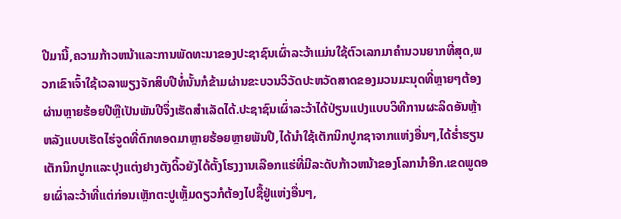ປີມານີ້,ຄວາມກ້າວຫນ້າແລະການພັດທະນາຂອງປະຊາຊົນເຜົ່າລະວ້າແມ່ນໃຊ້ຕົວເລກມາຄຳນວນຍາກທີ່ສຸດ,ພວກເຂົາເຈົ້າໃຊ້ເວລາພຽງຈັກສິບປີທໍ່ນັ້ນກໍຂ້າມຜ່ານຂະບວນວິວັດປະຫວັດສາດຂອງມວນມະນຸດທີ່ຫຼາຍໆຕ້ອງຜ່ານຫຼາຍຮ້ອຍປີຫຼືເປັນພັນປີຈຶ່ງເຮັດສຳເລັດໄດ້.ປະຊາຊົນເຜົ່າລະວ້າໄດ້ປ່ຽນແປງແບບວິທີການຜະລິດອັນຫຼ້າຫລັງແບບເຮັດໄຮ່ຈູດທີ່ຕົກທອດມາຫຼາຍຮ້ອຍຫຼາຍພັນປີ,ໄດ້ນຳໃຊ້ເຕັກນິກປູກຊາຈາກແຫ່ງອື່ນໆ,ໄດ້ຮ່ຳຮຽນເຕັກນິກປູກແລະປຸງແຕ່ງຢາງຕັງດິ້ວຍັງໄດ້ຕັ້ງໂຮງງານເລືອກແຮ່ທີ່ມີລະດັບກ້າວຫນ້າຂອງໂລກນຳອີກ.ເຂດພູດອຍເຜົ່າລະວ້າທີ່ແຕ່ກ່ອນເຫຼັກຕະປູເຫຼັ້ມດຽວກໍຕ້ອງໄປຊື້ຢູ່ແຫ່ງອື່ນໆ,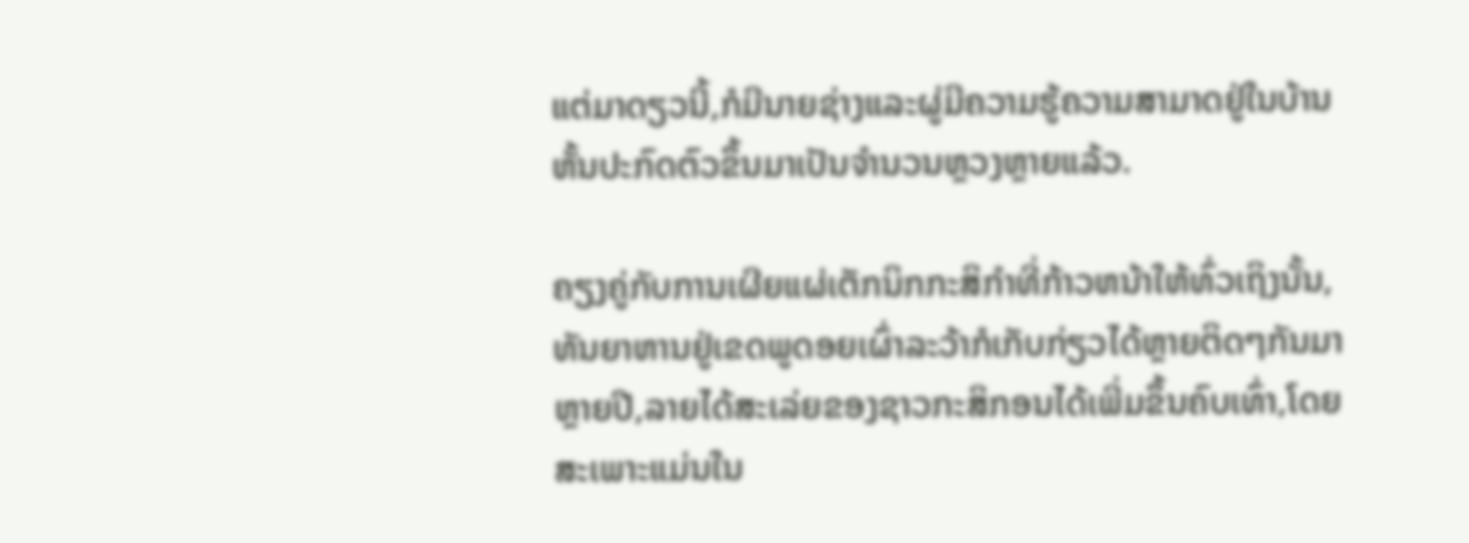ແຕ່ມາດຽວນີ້,ກໍມີນາຍຊ່າງແລະຜູ່ມີຄວາມຮູ້ຄວາມສາມາດຢູ່ໃນບ້ານຫັ້ນປະກົດຕົວຂຶ້ນມາເປັນຈຳນວນຫຼວງຫຼາຍແລ້ວ.

ຄຽງຄູ່ກັບການເຜີຍແຜ່ເຕັກນິກກະສິກຳທີ່ກ້າວຫນ້າໃຫ້ທົ່ວເຖິງນັ້ນ,ທັນຍາຫານຢູ່ເຂດພູດອຍເຜົ່າລະວ້າກໍເກັບກ່ຽວໄດ້ຫຼາຍຕິດໆກັນມາຫຼາຍປີ,ລາຍໄດ້ສະເລ່ຍຂອງຊາວກະສິກອນໄດ້ເພີ່ມຂຶ້ນຄົບເທົ່າ,ໂດຍສະເພາະແມ່ນໃນ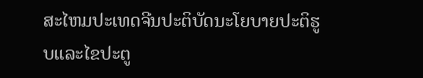ສະໄຫມປະເທດຈີນປະຕິບັດນະໂຍບາຍປະຕິຮູບແລະໄຂປະຕູ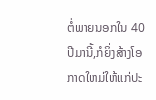ຕໍ່ພາຍນອກໃນ 40 ປີມານີ້,ກໍຍິ່ງສ້າງໂອກາດໃຫມ່ໃຫ້ແກ່ປະ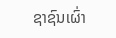ຊາຊົນເຜົ່າ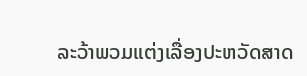ລະວ້າພວມແຕ່ງເລື່ອງປະຫວັດສາດ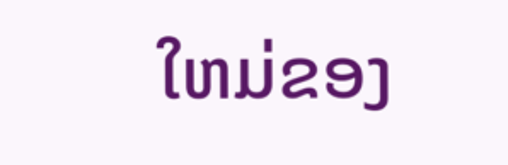ໃຫມ່ຂອງ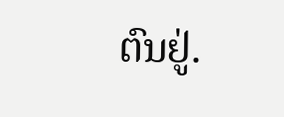ຕົນຢູ່.